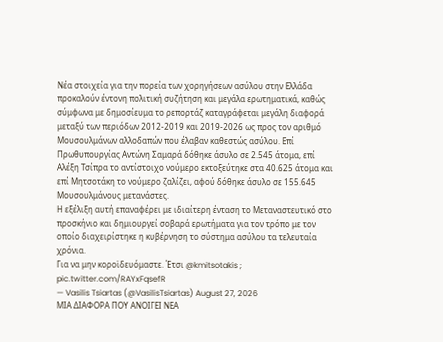Νέα στοιχεία για την πορεία των χορηγήσεων ασύλου στην Ελλάδα προκαλούν έντονη πολιτική συζήτηση και μεγάλα ερωτηματικά, καθώς σύμφωνα με δημοσίευμα το ρεπορτάζ καταγράφεται μεγάλη διαφορά μεταξύ των περιόδων 2012-2019 και 2019-2026 ως προς τον αριθμό Μουσουλμάνων αλλοδαπών που έλαβαν καθεστώς ασύλου. Επί Πρωθυπουργίας Αντώνη Σαμαρά δόθηκε άσυλο σε 2.545 άτομα, επί Αλέξη Τσίπρα το αντίστοιχο νούμερο εκτοξεύτηκε στα 40.625 άτομα και επί Μητσοτάκη το νούμερο ζαλίζει, αφού δόθηκε άσυλο σε 155.645 Μουσουλμάνους μετανάστες.
Η εξέλιξη αυτή επαναφέρει με ιδιαίτερη ένταση το Μεταναστευτικό στο προσκήνιο και δημιουργεί σοβαρά ερωτήματα για τον τρόπο με τον οποίο διαχειρίστηκε η κυβέρνηση το σύστημα ασύλου τα τελευταία χρόνια.
Για να μην κοροϊδευόμαστε. Έτσι @kmitsotakis ; pic.twitter.com/RAYxFqsefR
— Vasilis Tsiartas (@VasilisTsiartas) August 27, 2026
ΜΙΑ ΔΙΑΦΟΡΑ ΠΟΥ ΑΝΟΙΓΕΙ ΝΕΑ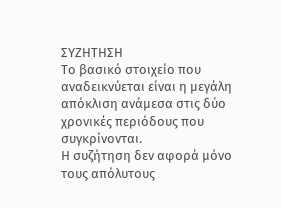ΣΥΖΗΤΗΣΗ
Το βασικό στοιχείο που αναδεικνύεται είναι η μεγάλη απόκλιση ανάμεσα στις δύο χρονικές περιόδους που συγκρίνονται.
Η συζήτηση δεν αφορά μόνο τους απόλυτους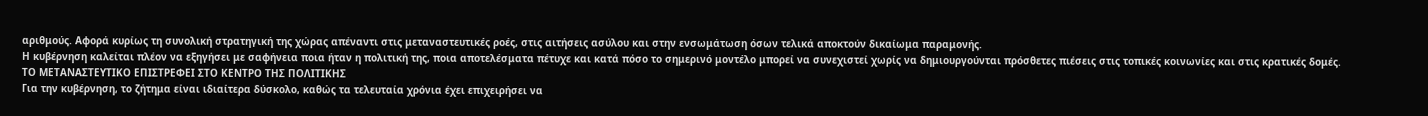αριθμούς. Αφορά κυρίως τη συνολική στρατηγική της χώρας απέναντι στις μεταναστευτικές ροές, στις αιτήσεις ασύλου και στην ενσωμάτωση όσων τελικά αποκτούν δικαίωμα παραμονής.
Η κυβέρνηση καλείται πλέον να εξηγήσει με σαφήνεια ποια ήταν η πολιτική της, ποια αποτελέσματα πέτυχε και κατά πόσο το σημερινό μοντέλο μπορεί να συνεχιστεί χωρίς να δημιουργούνται πρόσθετες πιέσεις στις τοπικές κοινωνίες και στις κρατικές δομές.
ΤΟ ΜΕΤΑΝΑΣΤΕΥΤΙΚΟ ΕΠΙΣΤΡΕΦΕΙ ΣΤΟ ΚΕΝΤΡΟ ΤΗΣ ΠΟΛΙΤΙΚΗΣ
Για την κυβέρνηση, το ζήτημα είναι ιδιαίτερα δύσκολο, καθώς τα τελευταία χρόνια έχει επιχειρήσει να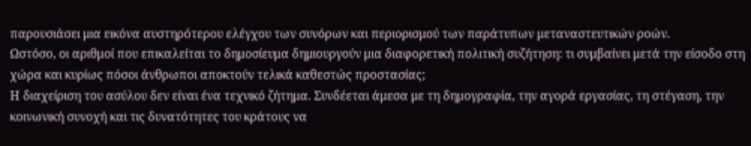παρουσιάσει μια εικόνα αυστηρότερου ελέγχου των συνόρων και περιορισμού των παράτυπων μεταναστευτικών ροών.
Ωστόσο, οι αριθμοί που επικαλείται το δημοσίευμα δημιουργούν μια διαφορετική πολιτική συζήτηση: τι συμβαίνει μετά την είσοδο στη χώρα και κυρίως πόσοι άνθρωποι αποκτούν τελικά καθεστώς προστασίας;
Η διαχείριση του ασύλου δεν είναι ένα τεχνικό ζήτημα. Συνδέεται άμεσα με τη δημογραφία, την αγορά εργασίας, τη στέγαση, την κοινωνική συνοχή και τις δυνατότητες του κράτους να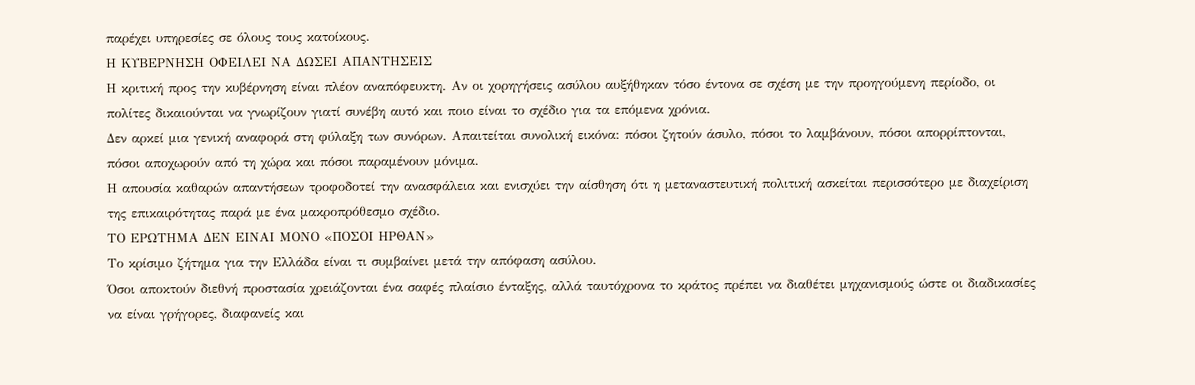παρέχει υπηρεσίες σε όλους τους κατοίκους.
Η ΚΥΒΕΡΝΗΣΗ ΟΦΕΙΛΕΙ ΝΑ ΔΩΣΕΙ ΑΠΑΝΤΗΣΕΙΣ
Η κριτική προς την κυβέρνηση είναι πλέον αναπόφευκτη. Αν οι χορηγήσεις ασύλου αυξήθηκαν τόσο έντονα σε σχέση με την προηγούμενη περίοδο, οι πολίτες δικαιούνται να γνωρίζουν γιατί συνέβη αυτό και ποιο είναι το σχέδιο για τα επόμενα χρόνια.
Δεν αρκεί μια γενική αναφορά στη φύλαξη των συνόρων. Απαιτείται συνολική εικόνα: πόσοι ζητούν άσυλο, πόσοι το λαμβάνουν, πόσοι απορρίπτονται, πόσοι αποχωρούν από τη χώρα και πόσοι παραμένουν μόνιμα.
Η απουσία καθαρών απαντήσεων τροφοδοτεί την ανασφάλεια και ενισχύει την αίσθηση ότι η μεταναστευτική πολιτική ασκείται περισσότερο με διαχείριση της επικαιρότητας παρά με ένα μακροπρόθεσμο σχέδιο.
ΤΟ ΕΡΩΤΗΜΑ ΔΕΝ ΕΙΝΑΙ ΜΟΝΟ «ΠΟΣΟΙ ΗΡΘΑΝ»
Το κρίσιμο ζήτημα για την Ελλάδα είναι τι συμβαίνει μετά την απόφαση ασύλου.
Όσοι αποκτούν διεθνή προστασία χρειάζονται ένα σαφές πλαίσιο ένταξης, αλλά ταυτόχρονα το κράτος πρέπει να διαθέτει μηχανισμούς ώστε οι διαδικασίες να είναι γρήγορες, διαφανείς και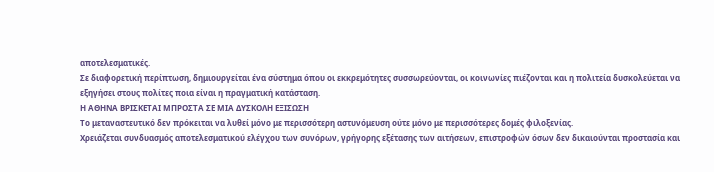αποτελεσματικές.
Σε διαφορετική περίπτωση, δημιουργείται ένα σύστημα όπου οι εκκρεμότητες συσσωρεύονται, οι κοινωνίες πιέζονται και η πολιτεία δυσκολεύεται να εξηγήσει στους πολίτες ποια είναι η πραγματική κατάσταση.
Η ΑΘΗΝΑ ΒΡΙΣΚΕΤΑΙ ΜΠΡΟΣΤΑ ΣΕ ΜΙΑ ΔΥΣΚΟΛΗ ΕΞΙΣΩΣΗ
Το μεταναστευτικό δεν πρόκειται να λυθεί μόνο με περισσότερη αστυνόμευση ούτε μόνο με περισσότερες δομές φιλοξενίας.
Χρειάζεται συνδυασμός αποτελεσματικού ελέγχου των συνόρων, γρήγορης εξέτασης των αιτήσεων, επιστροφών όσων δεν δικαιούνται προστασία και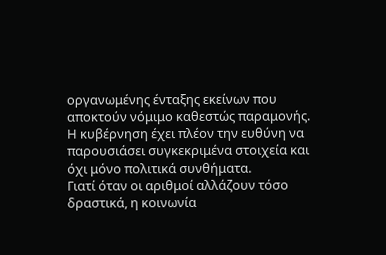οργανωμένης ένταξης εκείνων που αποκτούν νόμιμο καθεστώς παραμονής.
Η κυβέρνηση έχει πλέον την ευθύνη να παρουσιάσει συγκεκριμένα στοιχεία και όχι μόνο πολιτικά συνθήματα.
Γιατί όταν οι αριθμοί αλλάζουν τόσο δραστικά, η κοινωνία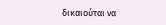δικαιούται να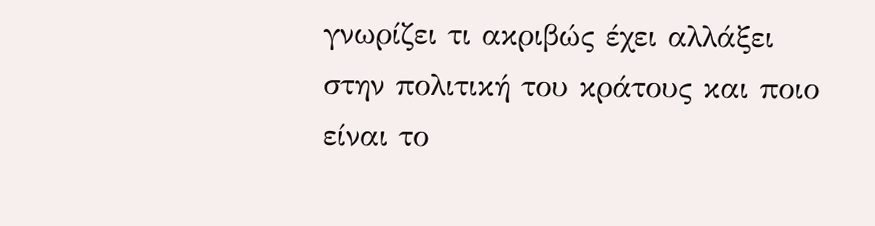γνωρίζει τι ακριβώς έχει αλλάξει στην πολιτική του κράτους και ποιο είναι το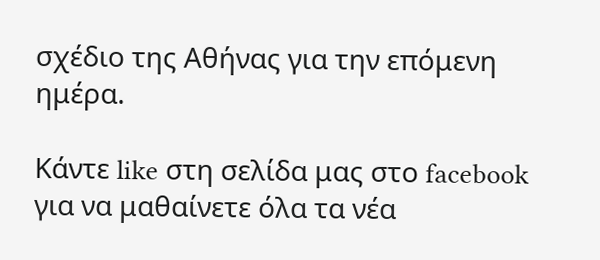σχέδιο της Αθήνας για την επόμενη ημέρα.

Κάντε like στη σελίδα μας στο facebook για να μαθαίνετε όλα τα νέα